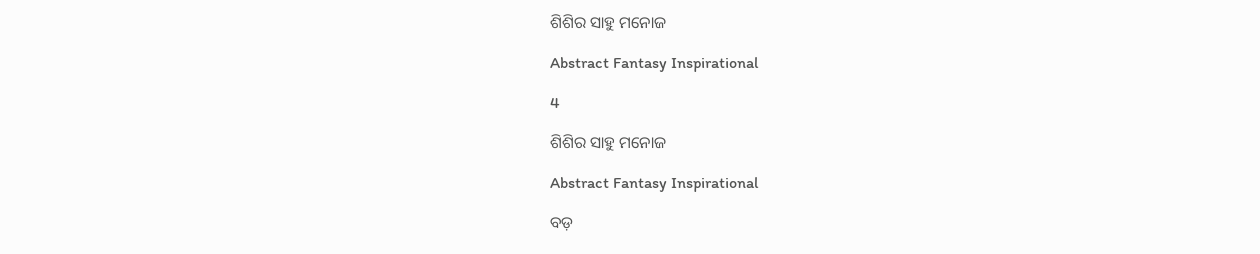ଶିଶିର ସାହୁ ମନୋଜ

Abstract Fantasy Inspirational

4

ଶିଶିର ସାହୁ ମନୋଜ

Abstract Fantasy Inspirational

ବଡ଼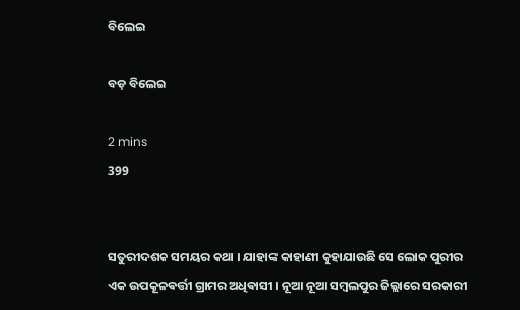ବିଲେଇ

ବଡ଼ ବିଲେଇ

2 mins
399


ସତୁରୀଦଶକ ସମୟର କଥା । ଯାହାଙ୍କ କାହାଣୀ କୁହାଯାଉଛି ସେ ଲୋକ ପୁରୀର ଏକ ଉପକୂଳଵର୍ତ୍ତୀ ଗ୍ରାମର ଅଧିଵାସୀ । ନୂଆ ନୂଆ ସମ୍ବଲପୁର ଜିଲ୍ଲାରେ ସରକାରୀ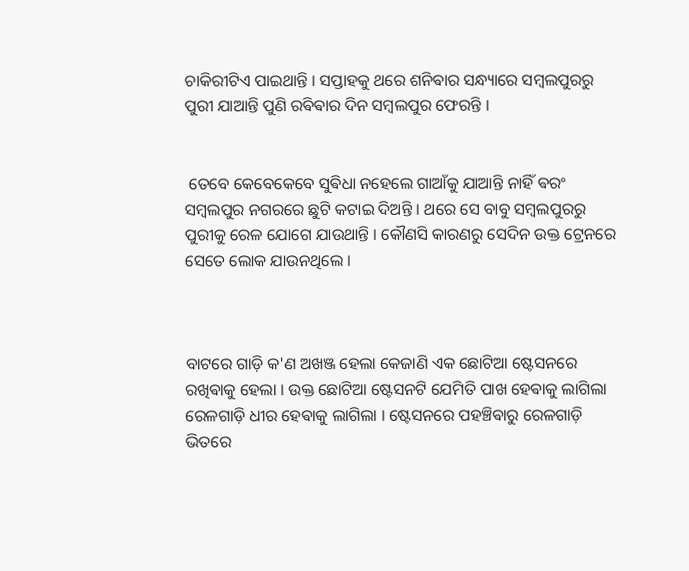ଚାକିରୀଟିଏ ପାଇଥାନ୍ତି ‌। ସପ୍ତାହକୁ ଥରେ ଶନିଵାର ସନ୍ଧ୍ୟାରେ ସମ୍ବଲପୁରରୁ ପୁରୀ ଯାଆନ୍ତି ପୁଣି ରଵିଵାର ଦିନ ସମ୍ବଲପୁର ଫେରନ୍ତି ।


 ତେବେ କେବେକେବେ ସୁଵିଧା ନହେଲେ ଗାଆଁକୁ ଯାଆନ୍ତି ନାହିଁ ଵରଂ ସମ୍ବଲପୁର ନଗରରେ ଛୁଟି କଟାଇ ଦିଅନ୍ତି । ଥରେ ସେ ବାବୁ ସମ୍ବଲପୁରରୁ ପୁରୀକୁ ରେଳ ଯୋଗେ ଯାଉଥାନ୍ତି । କୌଣସି କାରଣରୁ ସେଦିନ ଉକ୍ତ ଟ୍ରେନରେ ସେତେ ଲୋକ ଯାଉନଥିଲେ ।



ବାଟରେ ଗାଡ଼ି କ'ଣ ଅଖଞ୍ଜ ହେଲା କେଜାଣି ଏକ ଛୋଟିଆ ଷ୍ଟେସନରେ ରଖିଵାକୁ ହେଲା । ଉକ୍ତ ଛୋଟିଆ ଷ୍ଟେସନଟି ଯେମିତି ପାଖ ହେଵାକୁ ଲାଗିଲା ରେଳଗାଡ଼ି ଧୀର ହେଵାକୁ ଲାଗିଲା । ଷ୍ଟେସନରେ ପହଞ୍ଚିଵାରୁ ରେଳଗାଡ଼ି ଭିତରେ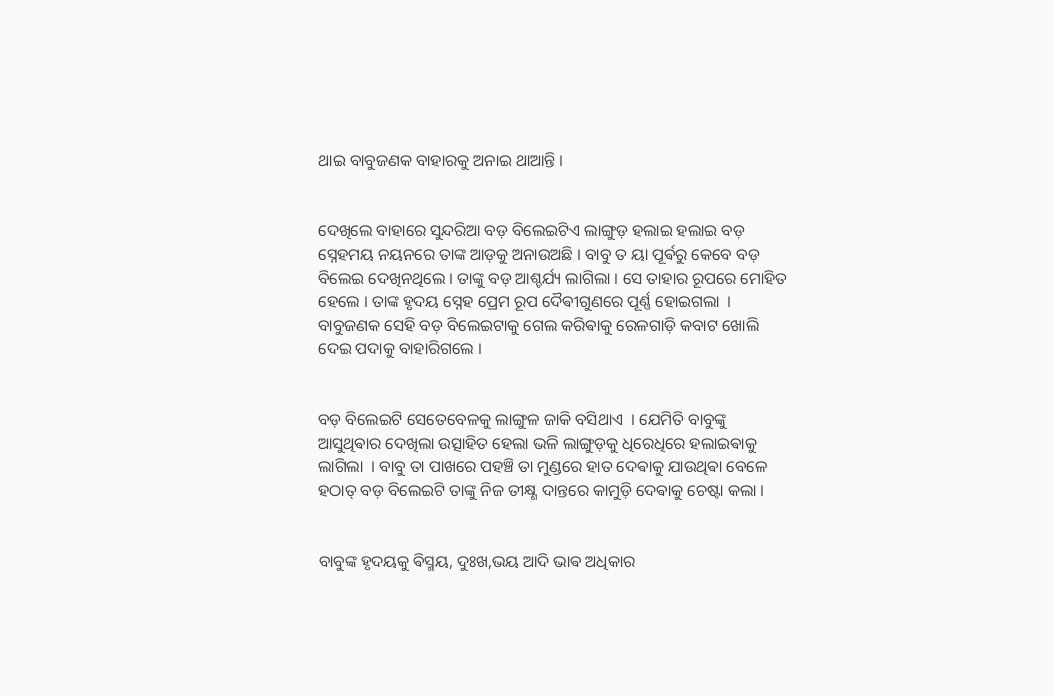ଥାଇ ବାବୁଜଣକ ବାହାରକୁ ଅନାଇ ଥାଆନ୍ତି ‌।


ଦେଖିଲେ ବାହାରେ ସୁନ୍ଦରିଆ ବଡ଼ ବିଲେଇଟିଏ ଲାଙ୍ଗୁଡ଼ ହଲାଇ ହଲାଇ ବଡ଼ ସ୍ନେହମୟ ନୟନରେ ତାଙ୍କ ଆଡ଼କୁ ଅନାଉଅଛି । ବାବୁ ତ ୟା ପୂର୍ଵରୁ କେବେ ବଡ଼ ବିଲେଇ ଦେଖିନଥିଲେ । ତାଙ୍କୁ ବଡ଼ ଆଶ୍ଚର୍ଯ୍ୟ ଲାଗିଲା । ସେ ତାହାର ରୂପରେ ମୋହିତ ହେଲେ । ତାଙ୍କ ହୃଦୟ ସ୍ନେହ ପ୍ରେମ ରୂପ ଦୈଵୀଗୁଣରେ ପୂର୍ଣ୍ଣ ହୋଇଗଲା ‌ । ବାବୁଜଣକ ସେହି ବଡ଼ ବିଲେଇଟାକୁ ଗେଲ କରିଵାକୁ ରେଳଗାଡ଼ି କବାଟ ଖୋଲି ଦେଇ ପଦାକୁ ବାହାରିଗଲେ ।


ବଡ଼ ବିଲେଇଟି ସେତେବେଳକୁ ଲାଙ୍ଗୁଳ ଜାକି ବସିଥାଏ ‌ । ଯେମିତି ବାବୁଙ୍କୁ ଆସୁଥିଵାର ଦେଖିଲା ଉତ୍ସାହିତ ହେଲା ଭଳି ଲାଙ୍ଗୁଡ଼କୁ ଧିରେଧିରେ ହଲାଇଵାକୁ ଲାଗିଲା ‌ । ବାବୁ ତା ପାଖରେ ପହଞ୍ଚି ତା ମୁଣ୍ଡରେ ହାତ ଦେଵାକୁ ଯାଉଥିଵା ବେଳେ ହଠାତ୍ ବଡ଼ ବିଲେଇଟି ତାଙ୍କୁ ନିଜ ତୀକ୍ଷ୍ଣ ଦାନ୍ତରେ କାମୁଡ଼ି ଦେଵାକୁ ଚେଷ୍ଟା କଲା ।


ବାବୁଙ୍କ ହୃଦୟକୁ ଵିସ୍ମୟ, ଦୁଃଖ,ଭୟ ଆଦି ଭାଵ ଅଧିକାର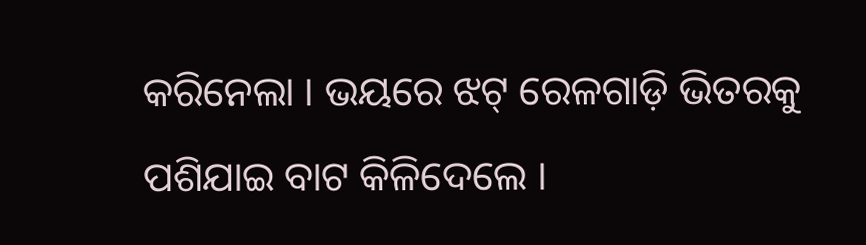କରିନେଲା । ଭୟରେ ଝଟ୍ ରେଳଗାଡ଼ି ଭିତରକୁ ପଶିଯାଇ ବାଟ କିଳିଦେଲେ ।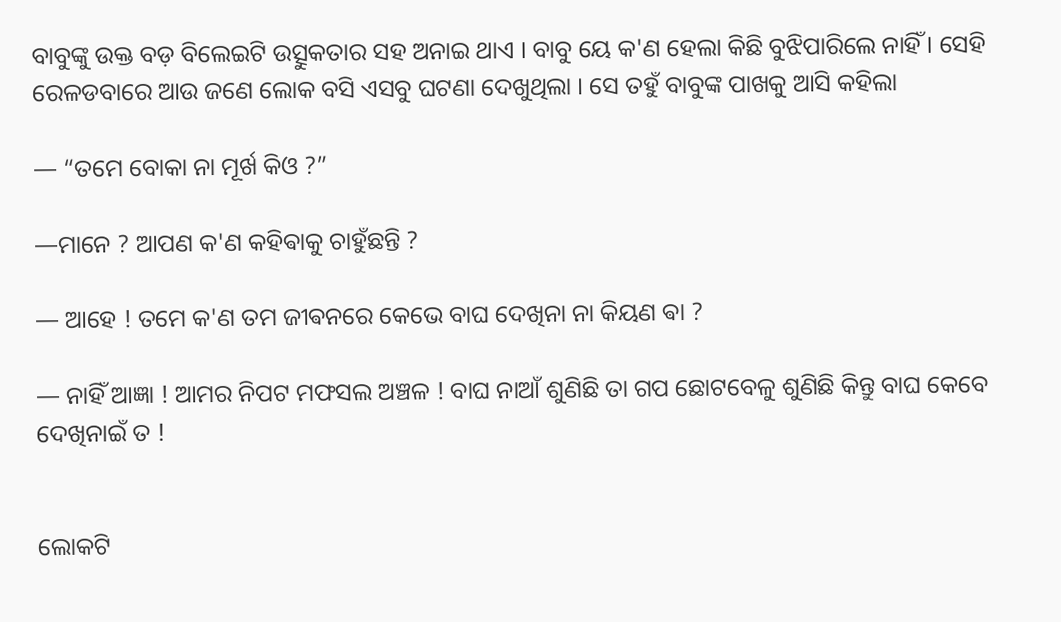ବାବୁଙ୍କୁ ଉକ୍ତ ବଡ଼ ବିଲେଇଟି ଉତ୍ସୁକତାର ସହ ଅନାଇ ଥାଏ । ବାବୁ ୟେ କ'ଣ ହେଲା କିଛି ବୁଝିପାରିଲେ ନାହିଁ । ସେହି ରେଳଡବାରେ ଆଉ ଜଣେ ଲୋକ ବସି ଏସବୁ ଘଟଣା ଦେଖୁଥିଲା । ସେ ତହୁଁ ବାବୁଙ୍କ ପାଖକୁ ଆସି କହିଲା

— “ତମେ ବୋକା ନା ମୂର୍ଖ କିଓ ?”

—ମାନେ ? ଆପଣ କ'ଣ କହିଵାକୁ ଚାହୁଁଛନ୍ତି ?

— ଆହେ ! ତମେ କ'ଣ ତମ ଜୀଵନରେ କେଭେ ବାଘ ଦେଖିନା ନା କିୟଣ ଵା ?

— ନାହିଁ ଆଜ୍ଞା ! ଆମର ନିପଟ ମଫସଲ ଅଞ୍ଚଳ ! ବାଘ ନାଆଁ ଶୁଣିଛି ତା ଗପ ଛୋଟବେଳୁ ଶୁଣିଛି କିନ୍ତୁ ବାଘ କେବେ ଦେଖିନାଇଁ ତ !


ଲୋକଟି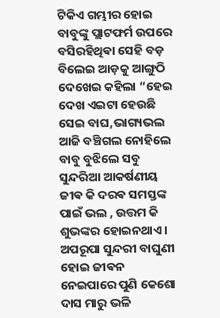ଟିକିଏ ଗମ୍ଭୀର ହୋଇ ବାବୁଙ୍କୁ ପ୍ଲାଟଫର୍ମ ଉପରେ ବସିରହିଥିଵା ସେହି ବଡ଼ ବିଲେଇ ଆଡ଼କୁ ଆଙ୍ଗୁଠି ଦେଖେଇ କହିଲା “ହେଇ ଦେଖ ଏଇଟା ହେଉଛି ସେଇ ବାଘ,ଭାଗ୍ୟଭଲ ଆଜି ବଞ୍ଚିଗଲ ନୋହିଲେ ବାବୁ ବୁଝିଲେ ସବୁ ସୁନ୍ଦରିଆ ଆକର୍ଷଣୀୟ ଜୀଵ କି ଦରଵ ସମସ୍ତଙ୍କ ପାଇଁ ଭଲ , ଉତ୍ତମ କି ଶୁଭଙ୍କର ହୋଇନଥାଏ । ଅପରୂପା ସୁନ୍ଦରୀ ବାଘୁଣୀ ହୋଇ ଜୀଵନ ନେଇପାରେ ପୁଣି କେଶୋ ଦାସ ମାରୁ ଭଳି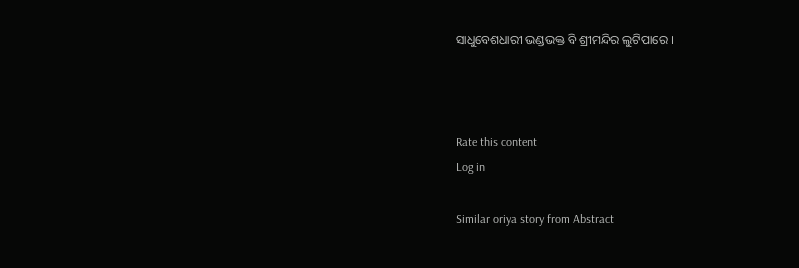ସାଧୁବେଶଧାରୀ ଭଣ୍ଡଭକ୍ତ ବି ଶ୍ରୀମନ୍ଦିର ଲୁଟିପାରେ ।



Rate this content
Log in

Similar oriya story from Abstract